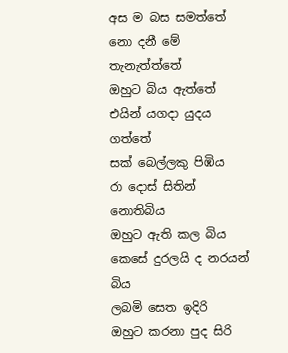අස ම බස සමත්තේ
නො දනී මේ තැනැත්ත්තේ
ඔහුට බිය ඇත්තේ
එයින් යගදා යුදය ගත්තේ
සක් බෙල්ලකු පිඹිය
රා දොස් සිතින් නොතිබිය
ඔහුට ඇති කල බිය
කෙසේ දුරලයි ද නරයන් බිය
ලබමි සෙත ඉදිරි
ඔහුට කරනා පුද සිරි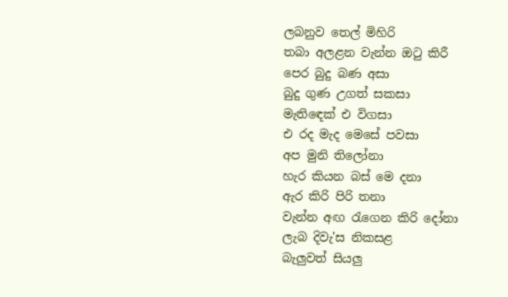ලබනුව තෙල් මිහිරි
තබා අලළන වැන්න ඔටු කිරී
පෙර බුදු බණ අසා
බුදු ගුණ උගත් සකසා
මැතිඳෙක් එ විගසා
එ රද මැද මෙසේ පවසා
අප මුනි තිලෝනා
හැර කියන බස් මෙ දනා
ඇර කිරි පිරි තනා
වැන්න අඟ රැගෙන කිරි දෝනා
ලැබ දිවැ'ස නිකසළ
බැලුවත් සියලු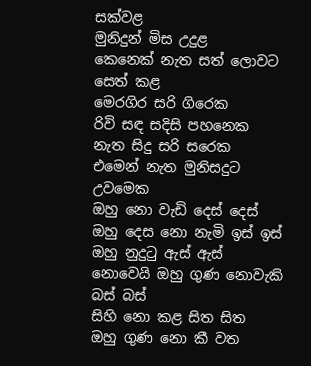සක්වළ
මුනිදුන් මිස උදුළ
කෙනෙක් නැත සත් ලොවට සෙත් කළ
මෙරගිර සරි ගිරෙක
රිවි සඳ සදිසි පහනෙක
නැත සිදු සරි සරෙක
එමෙන් නැත මුනිසදුට උවමෙක
ඔහු නො වැඩි දෙස් දෙස්
ඔහු දෙස නො නැමි ඉස් ඉස්
ඔහු නුදුටු ඇස් ඇස්
නොවෙයි ඔහු ගුණ නොවැකි බස් බස්
සිහි නො කළ සිත සිත
ඔහු ගුණ නො කී වත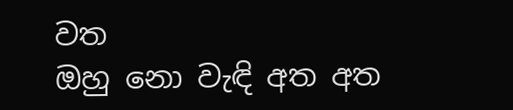වත
ඔහු නො වැඳි අත අත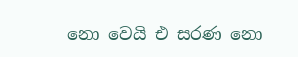නො වෙයි එ සරණ නො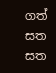ගත් සත සත